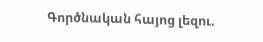Գործնական հայոց լեզու.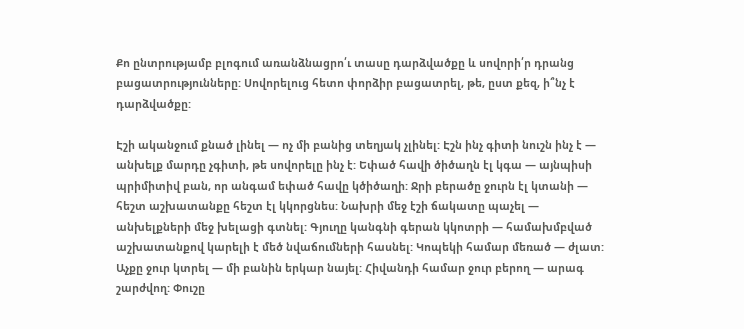Քո ընտրությամբ բլոգում առանձնացրո՛ւ տասը դարձվածքը և սովորի՛ր դրանց բացատրությունները: Սովորելուց հետո փորձիր բացատրել, թե, ըստ քեզ, ի՞նչ է դարձվածքը:

Էշի ականջում քնած լինել — ոչ մի բանից տեղյակ չլինել: Էշն ինչ գիտի նուշն ինչ է — անխելք մարդը չգիտի, թե սովորելը ինչ է: Եփած հավի ծիծաղն էլ կգա — այնպիսի պրիմիտիվ բան, որ անգամ եփած հավը կծիծաղի: Ջրի բերածը ջուրն էլ կտանի — հեշտ աշխատանքը հեշտ էլ կկորցնես: Նախրի մեջ էշի ճակատը պաչել — անխելքների մեջ խելացի գտնել: Գյուղը կանգնի գերան կկոտրի — համախմբված աշխատանքով կարելի է մեծ նվաճումների հասնել: Կոպեկի համար մեռած — ժլատ: Աչքը ջուր կտրել — մի բանին երկար նայել: Հիվանդի համար ջուր բերող — արագ շարժվող: Փուշը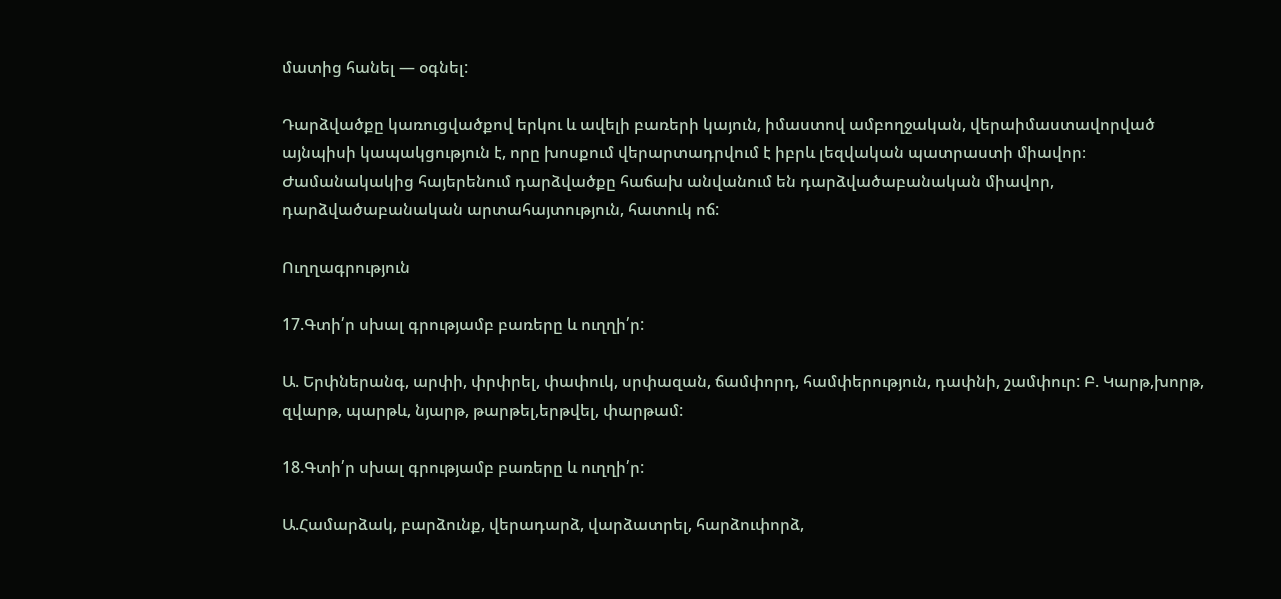մատից հանել — օգնել:

Դարձվածքը կառուցվածքով երկու և ավելի բառերի կայուն, իմաստով ամբողջական, վերաիմաստավորված այնպիսի կապակցություն է, որը խոսքում վերարտադրվում է իբրև լեզվական պատրաստի միավոր։ Ժամանակակից հայերենում դարձվածքը հաճախ անվանում են դարձվածաբանական միավոր, դարձվածաբանական արտահայտություն, հատուկ ոճ:

Ուղղագրություն

17.Գտի՛ր սխալ գրությամբ բառերը և ուղղի՛ր:

Ա. Երփներանգ, արփի, փրփրել, փափուկ, սրփազան, ճամփորդ, համփերություն, դափնի, շամփուր: Բ. Կարթ,խորթ, զվարթ, պարթև, նյարթ, թարթել,երթվել, փարթամ:

18.Գտի՛ր սխալ գրությամբ բառերը և ուղղի՛ր:

Ա.Համարձակ, բարձունք, վերադարձ, վարձատրել, հարձուփորձ,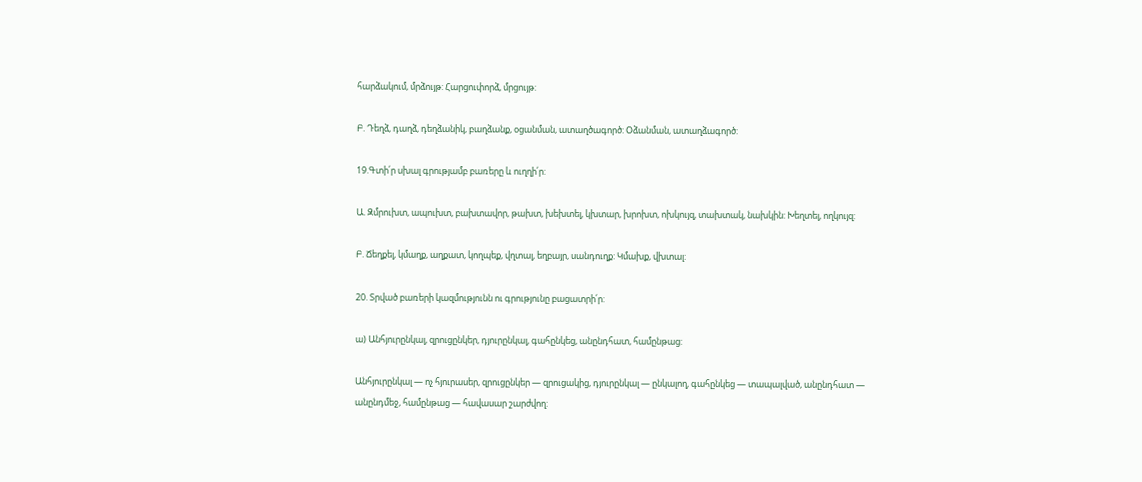հարձակում, մրձույթ: Հարցուփորձ, մրցույթ:

Բ. Դեղձ, դաղձ, դեղձանիկ, բաղձանք, օցանման, ատաղծագործ: Օձանման, ատաղձագործ:

19.Գտի՛ր սխալ գրությամբ բառերը և ուղղի՛ր:

Ա. Զմրուխտ, ապուխտ, բախտավոր, թախտ, խեխտել, կխտար, խրոխտ, ոխկույզ, տախտակ, նախկին: Խեղտել, ողկույզ:

Բ. Ճեղքել, կմաղք, աղքատ, կողպեք, վղտալ, եղբայր, սանդուղք: Կմախք, վխտալ:

20. Տրված բառերի կազմությունն ու գրությունը բացատրի՛ր:

ա) Անհյուրընկալ, զրուցընկեր, դյուրընկալ, գահընկեց, անընդհատ, համընթաց:

Անհյուրընկալ — ոչ հյուրասեր, զրուցընկեր — զրուցակից, դյուրընկալ — ընկալող, գահընկեց — տապալված, անընդհատ — անընդմեջ, համընթաց — հավասար շարժվող: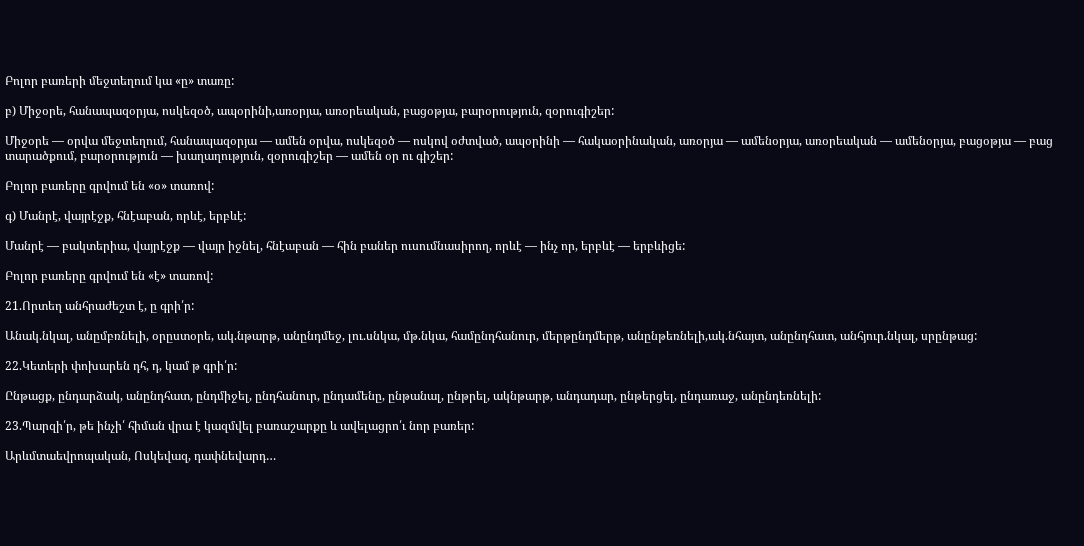Բոլոր բառերի մեջտեղում կա «ը» տառը:

բ) Միջօրե, հանապազօրյա, ոսկեզօծ, ապօրինի,առօրյա, առօրեական, բացօթյա, բարօրություն, զօրուգիշեր:

Միջօրե — օրվա մեջտեղում, հանապազօրյա — ամեն օրվա, ոսկեզօծ — ոսկով օժտված, ապօրինի — հակաօրինական, առօրյա — ամենօրյա, առօրեական — ամենօրյա, բացօթյա — բաց տարածքում, բարօրություն — խաղաղություն, զօրուգիշեր — ամեն օր ու գիշեր:

Բոլոր բառերը գրվում են «օ» տառով:

գ) Մանրէ, վայրէջք, հնէաբան, որևէ, երբևէ:

Մանրէ — բակտերիա, վայրէջք — վայր իջնել, հնէաբան — հին բաներ ուսումնասիրող, որևէ — ինչ որ, երբևէ — երբևիցե:

Բոլոր բառերը գրվում են «է» տառով:

21.Որտեղ անհրաժեշտ է, ը գրի՛ր:

Անակ.նկալ, անըմբռնելի, օրըստօրե, ակ.նթարթ, անընդմեջ, լու.սնկա, մթ.նկա, համընդհանուր, մերթընդմերթ, անընթեռնելի,ակ.նհայտ, անընդհատ, անհյուր.նկալ, սրընթաց:

22.Կետերի փոխարեն դհ, դ, կամ թ գրի՛ր:

Ընթացք, ընդարձակ, անընդհատ, ընդմիջել, ընդհանուր, ընդամենը, ընթանալ, ընթրել, ակնթարթ, անդադար, ընթերցել, ընդառաջ, անընդեռնելի:

23.Պարզի՛ր, թե ինչի՛ հիման վրա է կազմվել բառաշարքը և ավելացրո՛ւ նոր բառեր:

Արևմտաեվրոպական, Ոսկեվազ, դափնեվարդ…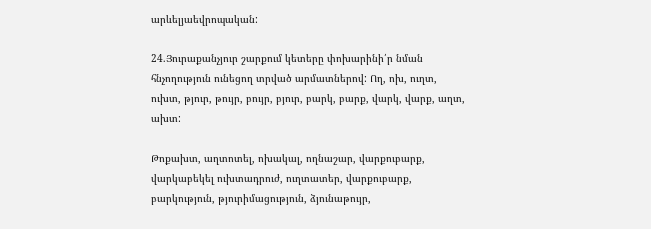արևելյաեվրոպական:

24.Յուրաքանչյուր շարքում կետերը փոխարինի՛ր նման հնչողություն ունեցող տրված արմատներով: Ող, ոխ, ուղտ, ուխտ, թյուր, թույր, բույր, բյուր, բարկ, բարք, վարկ, վարք, աղտ, ախտ:

Թոքախտ, աղտոտել, ոխակալ, ողնաշար, վարքուբարք, վարկաբեկել ուխտադրուժ, ուղտատեր, վարքուբարք, բարկություն, թյուրիմացություն, ձյունաթույր,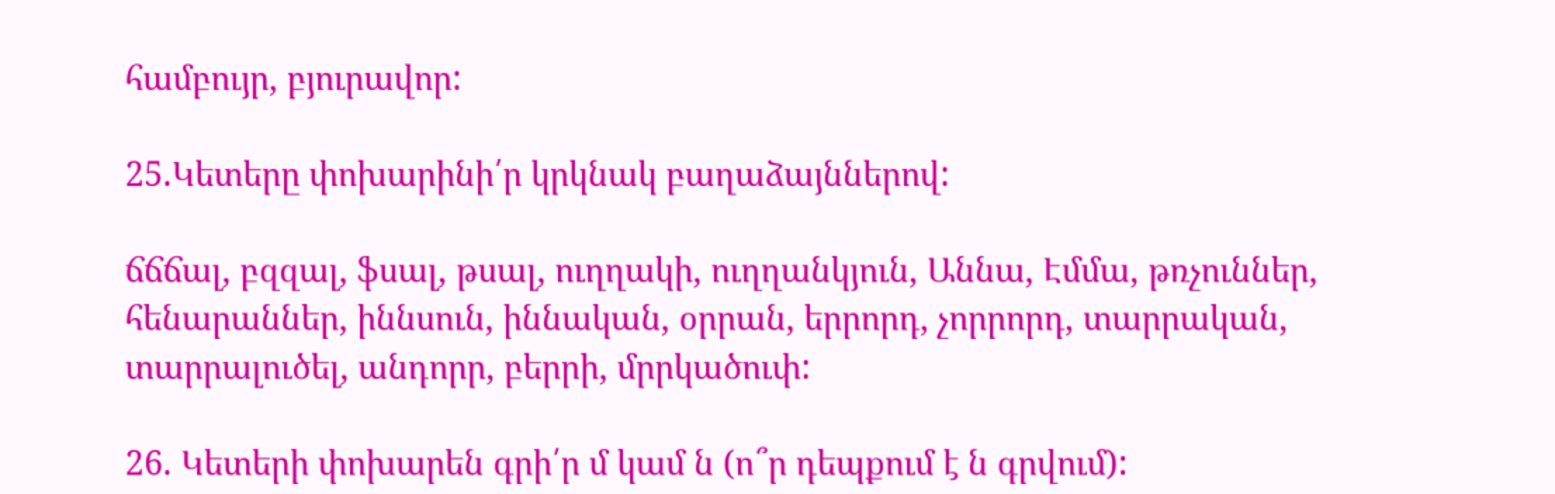համբույր, բյուրավոր:

25.Կետերը փոխարինի՛ր կրկնակ բաղաձայններով:

ճճճալ, բզզալ, ֆսալ, թսալ, ուղղակի, ուղղանկյուն, Աննա, Էմմա, թռչուններ, հենարաններ, իննսուն, իննական, օրրան, երրորդ, չորրորդ, տարրական, տարրալուծել, անդորր, բերրի, մրրկածուփ:

26. Կետերի փոխարեն գրի՛ր մ կամ ն (ո՞ր դեպքում է ն գրվում):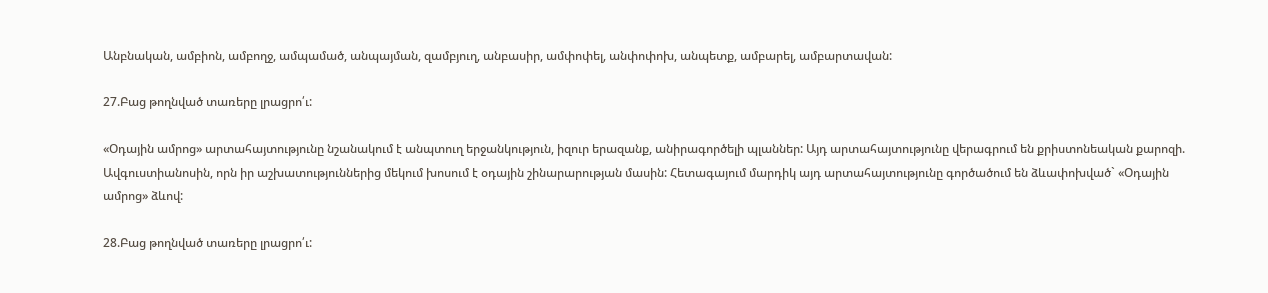Անբնական, ամբիոն, ամբողջ, ամպամած, անպայման, զամբյուղ, անբասիր, ամփոփել, անփոփոխ, անպետք, ամբարել, ամբարտավան:

27.Բաց թողնված տառերը լրացրո՛ւ:

«Օդային ամրոց» արտահայտությունը նշանակում է անպտուղ երջանկություն, իզուր երազանք, անիրագործելի պլաններ: Այդ արտահայտությունը վերագրում են քրիստոնեական քարոզի. Ավգուստիանոսին, որն իր աշխատություններից մեկում խոսում է օդային շինարարության մասին: Հետագայում մարդիկ այդ արտահայտությունը գործածում են ձևափոխված` «Օդային ամրոց» ձևով:

28.Բաց թողնված տառերը լրացրո՛ւ: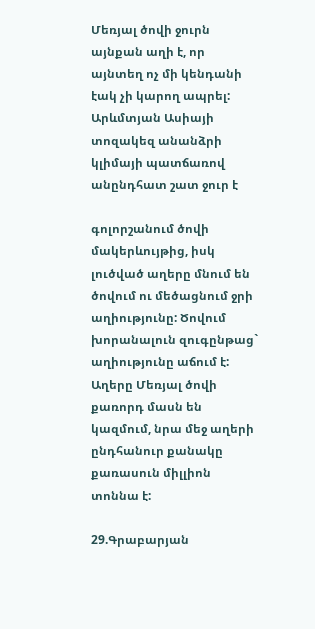Մեռյալ ծովի ջուրն այնքան աղի է, որ այնտեղ ոչ մի կենդանի էակ չի կարող ապրել: Արևմտյան Ասիայի տոզակեզ անանձրի կլիմայի պատճառով անընդհատ շատ ջուր է

գոլորշանում ծովի մակերևույթից, իսկ լուծված աղերը մնում են ծովում ու մեծացնում ջրի աղիությունը: Ծովում խորանալուն զուգընթաց` աղիությունը աճում է: Աղերը Մեռյալ ծովի քառորդ մասն են կազմում, նրա մեջ աղերի ընդհանուր քանակը քառասուն միլլիոն տոննա է:

29.Գրաբարյան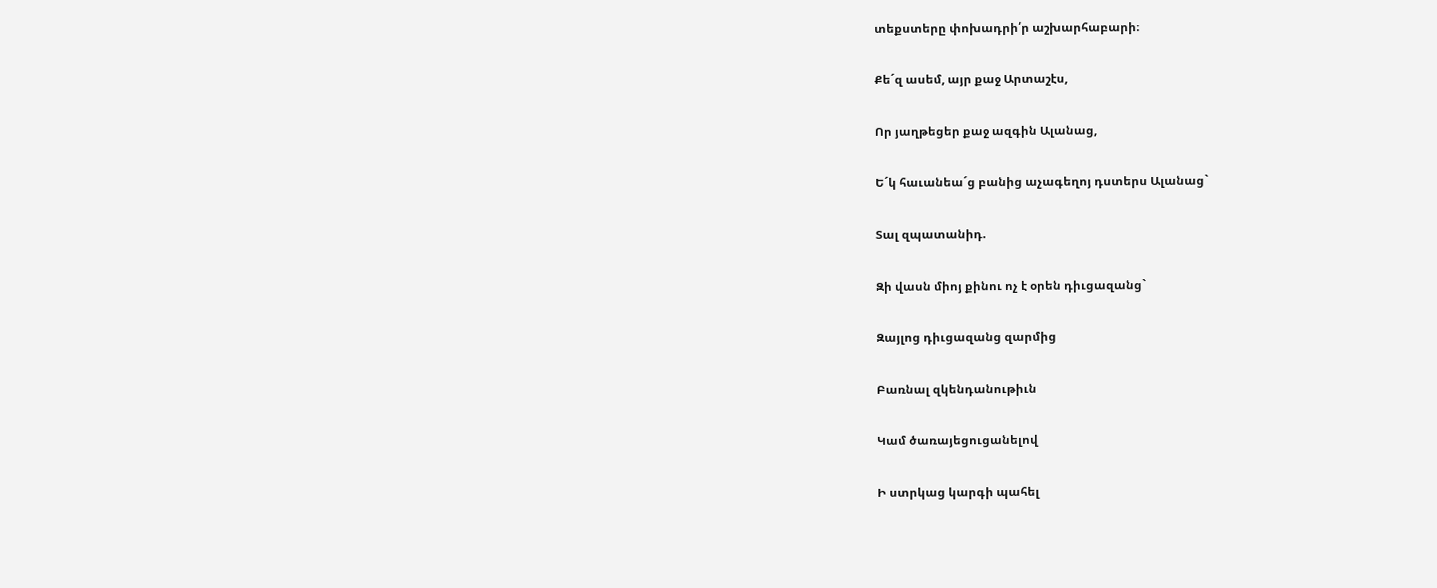տեքստերը փոխադրի՛ր աշխարհաբարի։

Քե´զ ասեմ, այր քաջ Արտաշէս,

Որ յաղթեցեր քաջ ազգին Ալանաց,

Ե´կ հաւանեա´ց բանից աչագեղոյ դստերս Ալանաց`

Տալ զպատանիդ.

Զի վասն միոյ քինու ոչ է օրեն դիւցազանց`

Զայլոց դիւցազանց զարմից

Բառնալ զկենդանութիւն

Կամ ծառայեցուցանելով

Ի ստրկաց կարգի պահել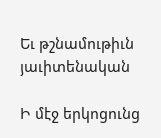Եւ թշնամութիւն յաւիտենական

Ի մէջ երկոցունց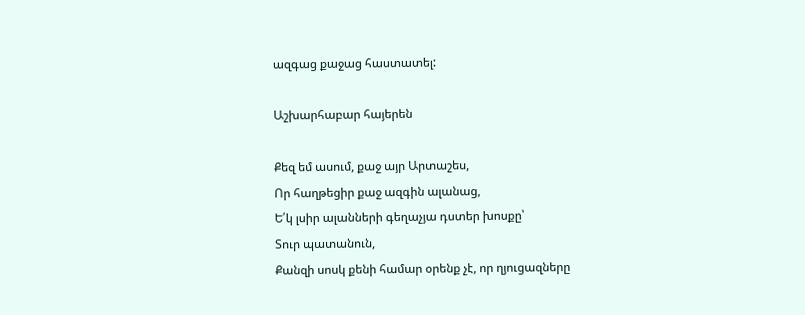ազգաց քաջաց հաստատել:

Աշխարհաբար հայերեն

Քեզ եմ ասում, քաջ այր Արտաշես,
Որ հաղթեցիր քաջ ազգին ալանաց,
Ե՛կ լսիր ալանների գեղաչյա դստեր խոսքը՝
Տուր պատանուն,
Քանզի սոսկ քենի համար օրենք չէ, որ ղյուցազները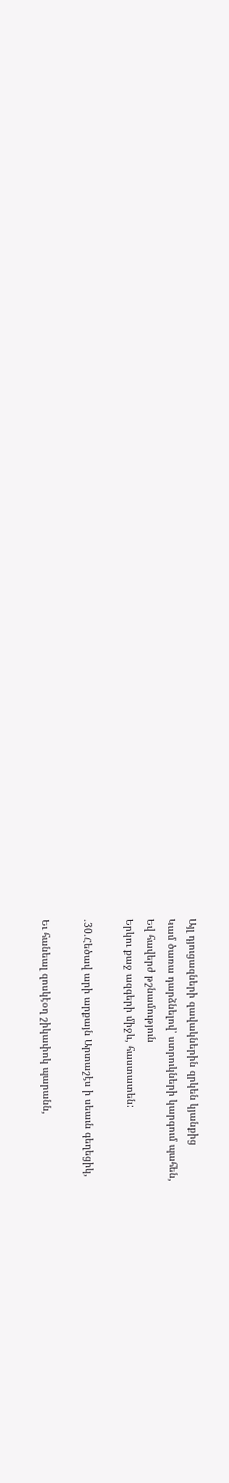Այլ դյուցազների զավակներին զրկեն կյանքից
Կամ ծառա դարձնելով՝ ստրուկների կարգում պահեն,
Եվ հավերժ թշնամություն
Երկու քաջ ազգերի միջև, հաստատեն:

.30.Հեծավ արի արքայն Արտաշէս ի սեաւն գեղեցիկ,

Եւ հանեալ զոսկէօղ շիկափոկ պարանն,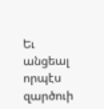Եւ անցեալ որպէս զարծուի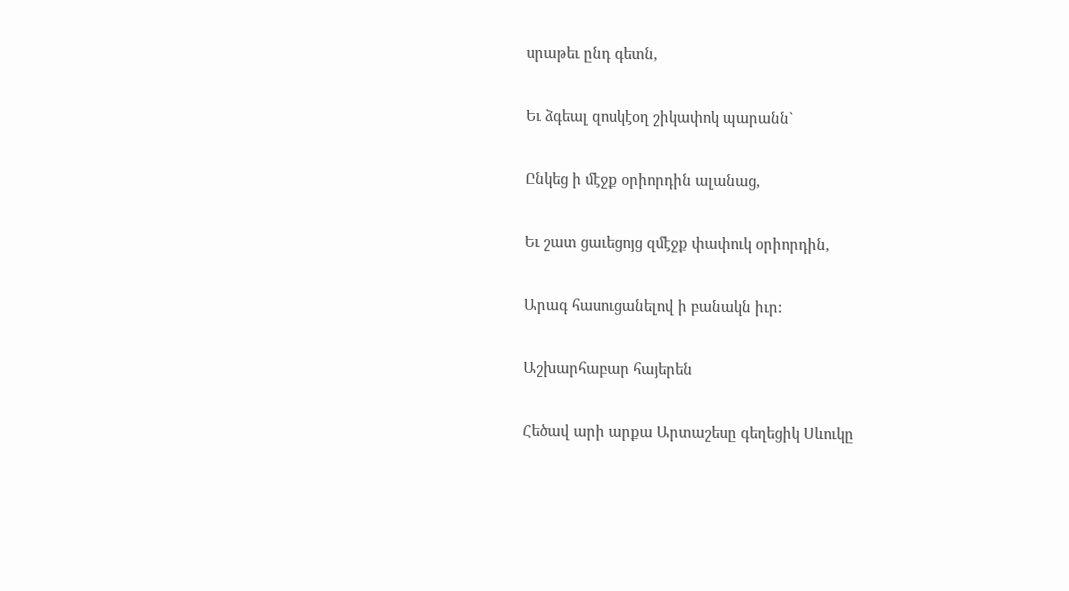սրաթեւ ընդ գետն,

Եւ ձգեալ զոսկէօղ շիկափոկ պարանն`

Ընկեց ի մէջք օրիորդին ալանաց,

Եւ շատ ցաւեցոյց զմէջք փափուկ օրիորդին,

Արագ հասուցանելով ի բանակն իւր:

Աշխարհաբար հայերեն

Հեծավ արի արքա Արտաշեսը գեղեցիկ Սևուկը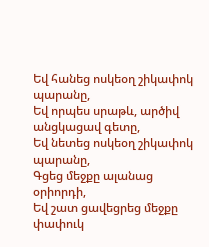Եվ հանեց ոսկեօղ շիկափոկ պարանը,
Եվ որպես սրաթև, արծիվ անցկացավ գետը,
Եվ նետեց ոսկեօղ շիկափոկ պարանը,
Գցեց մեջքը ալանաց օրիորդի,
Եվ շատ ցավեցրեց մեջքը փափուկ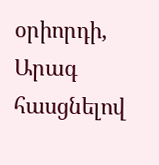օրիորդի,
Արագ հասցնելով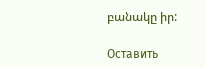բանակը իր:

Оставить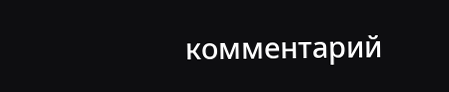комментарий